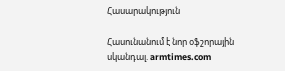Հասարակություն

Հասունանում է նոր օֆշորային սկանդալ. armtimes.com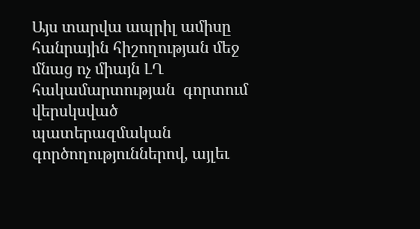Այս տարվա ապրիլ ամիսը հանրային հիշողության մեջ մնաց ոչ միայն ԼՂ հակամարտության  գորտում վերսկսված պատերազմական գործողություններով, այլեւ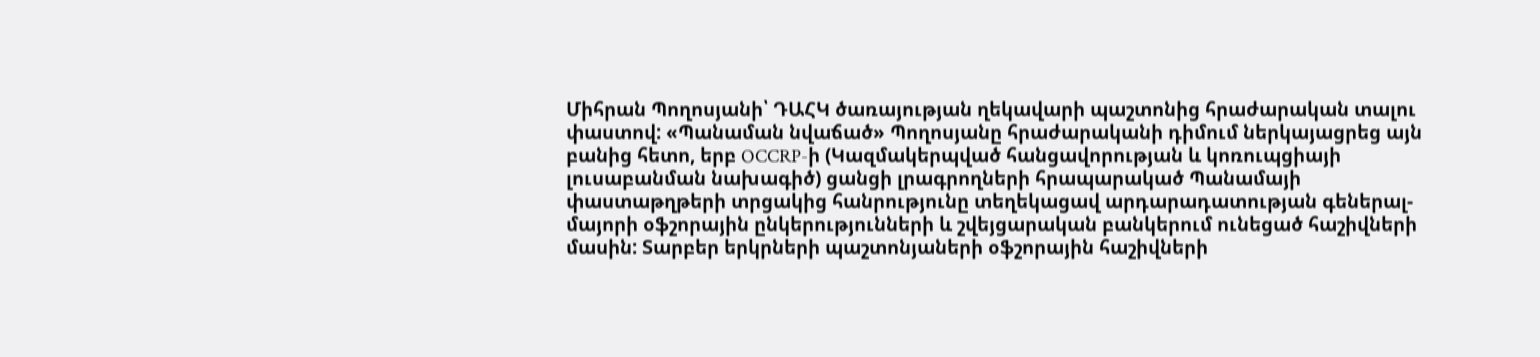Միհրան Պողոսյանի՝ ԴԱՀԿ ծառայության ղեկավարի պաշտոնից հրաժարական տալու փաստով: «Պանաման նվաճած» Պողոսյանը հրաժարականի դիմում ներկայացրեց այն բանից հետո, երբ OCCRP-ի (Կազմակերպված հանցավորության և կոռուպցիայի լուսաբանման նախագիծ) ցանցի լրագրողների հրապարակած Պանամայի փաստաթղթերի տրցակից հանրությունը տեղեկացավ արդարադատության գեներալ-մայորի օֆշորային ընկերությունների և շվեյցարական բանկերում ունեցած հաշիվների մասին: Տարբեր երկրների պաշտոնյաների օֆշորային հաշիվների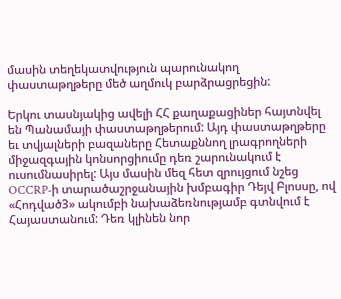մասին տեղեկատվություն պարունակող փաստաթղթերը մեծ աղմուկ բարձրացրեցին:

Երկու տասնյակից ավելի ՀՀ քաղաքացիներ հայտնվել են Պանամայի փաստաթղթերում: Այդ փաստաթղթերը եւ տվյալների բազաները Հետաքննող լրագրողների միջազգային կոնսորցիումը դեռ շարունակում է ուսումնասիրել: Այս մասին մեզ հետ զրույցում նշեց OCCRP-ի տարածաշրջանային խմբագիր Դեյվ Բլոսսը, ով «Հոդված3» ակումբի նախաձեռնությամբ գտնվում է Հայաստանում: Դեռ կլինեն նոր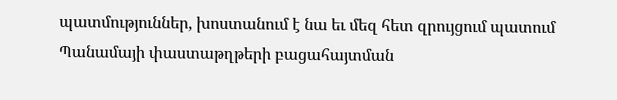պատմություններ, խոստանում է նա եւ մեզ հետ զրույցում պատում Պանամայի փաստաթղթերի բացահայտման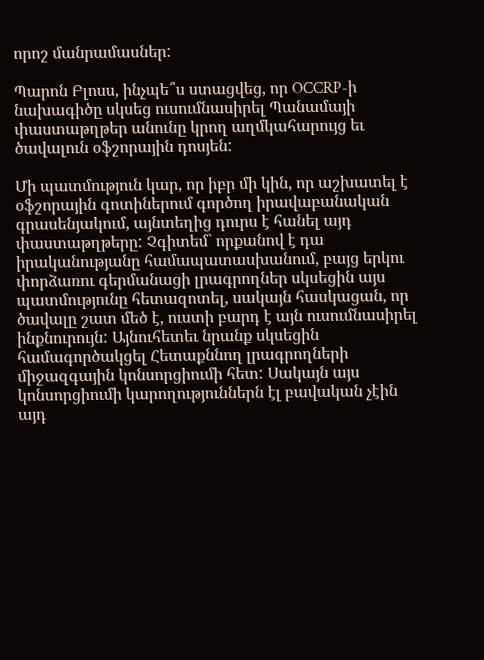որոշ մանրամասներ:

Պարոն Բլոսս, ինչպե՞ս ստացվեց, որ OCCRP-ի նախագիծը սկսեց ուսումնասիրել Պանամայի փաստաթղթեր անունը կրող աղմկահարույց եւ ծավալուն օֆշորային դոսյեն:

Մի պատմություն կար, որ իբր մի կին, որ աշխատել է օֆշորային գոտիներում գործող իրավաբանական գրասենյակում, այնտեղից դուրս է հանել այդ փաստաթղթերը: Չգիտեմ` որքանով է դա իրականությանը համապատասխանում, բայց երկու փորձառու գերմանացի լրագրողներ սկսեցին այս պատմությունը հետազոտել, սակայն հասկացան, որ ծավալը շատ մեծ է, ուստի բարդ է այն ուսումնասիրել ինքնուրույն: Այնուհետեւ նրանք սկսեցին համագործակցել Հետաքննող լրագրողների միջազգային կոնսորցիումի հետ: Սակայն այս կոնսորցիումի կարողություններն էլ բավական չէին այդ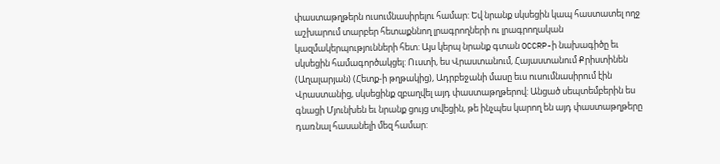փաստաթղթերն ուսումնասիրելու համար: Եվ նրանք սկսեցին կապ հաստատել ողջ աշխարում տարբեր հետաքննող լրագրողների ու լրագրողական կազմակերպությունների հետ: Այս կերպ նրանք գտան OCCRP-ի նախագիծը եւ սկսեցին համագործակցել: Ուստի, ես Վրաստանում, Հայաստանում Քրիստինեն (Աղալարյան) (Հետք-ի թղթակից), Ադրբեջանի մասը եւս ուսումնասիրում էին Վրաստանից, սկսեցինք զբաղվել այդ փաստաթղթերով: Անցած սեպտեմբերին ես գնացի Մյունխեն եւ նրանք ցույց տվեցին, թե ինչպես կարող են այդ փաստաթղթերը դառնալ հասանելի մեզ համար: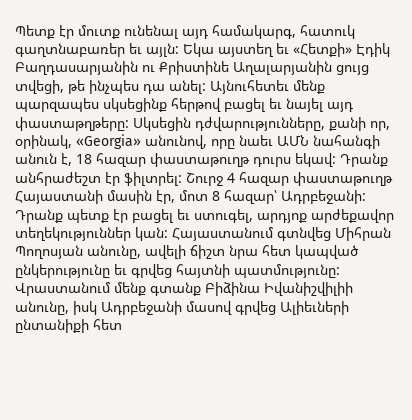Պետք էր մուտք ունենալ այդ համակարգ, հատուկ գաղտնաբառեր եւ այլն: Եկա այստեղ եւ «Հետքի» Էդիկ Բաղդասարյանին ու Քրիստինե Աղալարյանին ցույց տվեցի, թե ինչպես դա անել: Այնուհետեւ մենք պարզապես սկսեցինք հերթով բացել եւ նայել այդ փաստաթղթերը: Սկսեցին դժվարությունները, քանի որ, օրինակ, «Georgia» անունով, որը նաեւ ԱՄՆ նահանգի անուն է, 18 հազար փաստաթուղթ դուրս եկավ: Դրանք անհրաժեշտ էր ֆիլտրել: Շուրջ 4 հազար փաստաթուղթ Հայաստանի մասին էր, մոտ 8 հազար՝ Ադրբեջանի: Դրանք պետք էր բացել եւ ստուգել, արդյոք արժեքավոր տեղեկություններ կան: Հայաստանում գտնվեց Միհրան Պողոսյան անունը, ավելի ճիշտ նրա հետ կապված ընկերությունը եւ գրվեց հայտնի պատմությունը: Վրաստանում մենք գտանք Բիձինա Իվանիշվիլիի անունը, իսկ Ադրբեջանի մասով գրվեց Ալիեւների ընտանիքի հետ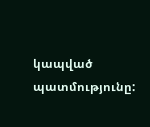կապված պատմությունը: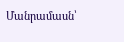Մանրամասն՝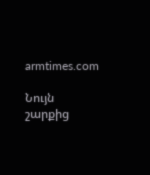armtimes.com

Նույն շարքից